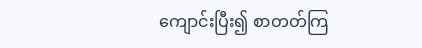ကျောင်းပြီး၍ စာတတ်ကြ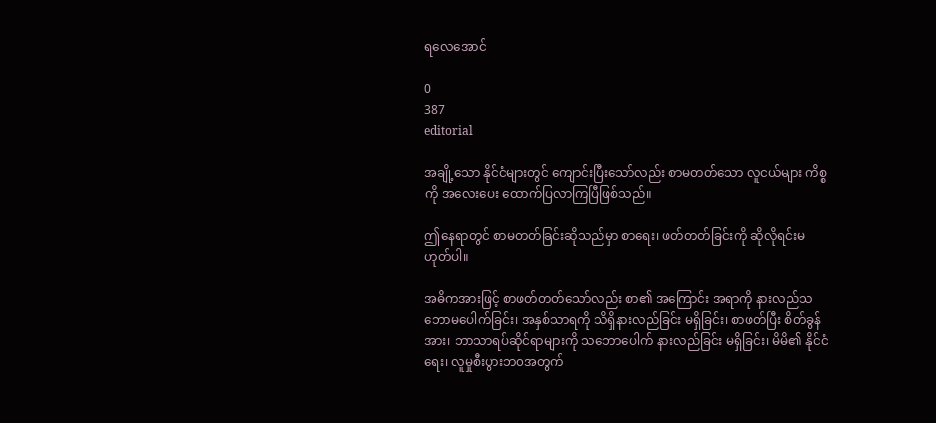ရလေအောင်

0
387
editorial

အချို့သော နိုင်ငံများတွင် ကျောင်းပြီးသော်လည်း စာမတတ်သော လူငယ်များ ကိစ္စကို အလေးပေး ထောက်ပြလာကြပြီဖြစ်သည်။

ဤနေရာတွင် စာမတတ်ခြင်းဆိုသည်မှာ စာရေး၊ ဖတ်တတ်ခြင်းကို ဆိုလိုရင်းမဟုတ်ပါ။

အဓိကအားဖြင့် စာဖတ်တတ်သော်လည်း စာ၏ အကြောင်း အရာကို နားလည်သဘောမပေါက်ခြင်း၊ အနှစ်သာရကို သိရှိနားလည်ခြင်း မရှိခြင်း၊ စာဖတ်ပြီး စိတ်ခွန်အား၊ ဘာသာရပ်ဆိုင်ရာများကို သဘောပေါက် နားလည်ခြင်း မရှိခြင်း၊ မိမိ၏ နိုင်ငံရေး၊ လူမှုစီးပွားဘ၀အတွက်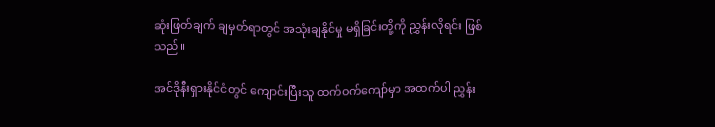ဆုံးဖြတ်ချက် ချမှတ်ရာတွင် အသုံးချနိုင်မှု မရှိခြင်းတို့ကို ညွှန်းလိုရင်း ဖြစ်သည်။

အင်ဒိုနီးရှားနိုင်ငံတွင် ကျောင်းပြီးသူ ထက်ဝက်ကျော်မှာ အထက်ပါ ညွှန်း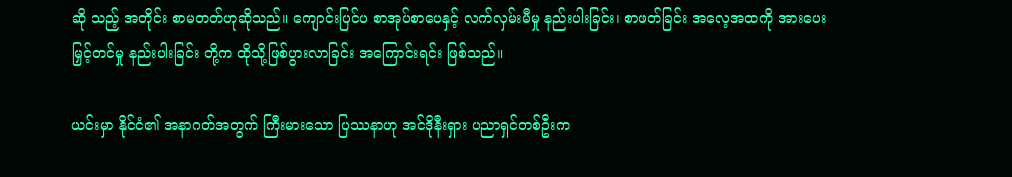ဆို သည့် အတိုင်း စာမတတ်ဟုဆိုသည်။ ကျောင်းပြင်ပ စာအုပ်စာပေနှင့် လက်လှမ်းမီမှု နည်းပါးခြင်း၊ စာဖတ်ခြင်း အလေ့အထကို အားပေးမြှင့်တင်မှု နည်းပါးခြင်း တို့က ထိုသို့ဖြစ်ပွားလာခြင်း အကြောင်းရင်း ဖြစ်သည်။

ယင်းမှာ နိုင်ငံ၏ အနာဂတ်အတွက် ကြီးမားသော ပြဿနာဟု အင်ဒိုနီးရှား ပညာရှင်တစ်ဦးက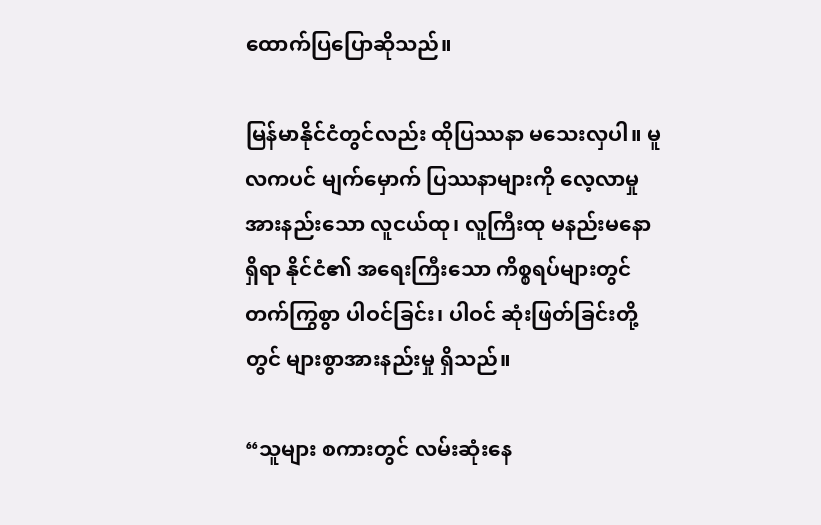ထောက်ပြပြောဆိုသည်။

မြန်မာနိုင်ငံတွင်လည်း ထိုပြဿနာ မသေးလှပါ။ မူလကပင် မျက်မှောက် ပြဿနာများကို လေ့လာမှု အားနည်းသော လူငယ်ထု၊ လူကြီးထု မနည်းမနော ရှိရာ နိုင်ငံ၏ အရေးကြီးသော ကိစ္စရပ်များတွင် တက်ကြွစွာ ပါဝင်ခြင်း၊ ပါဝင် ဆုံးဖြတ်ခြင်းတို့တွင် များစွာအားနည်းမှု ရှိသည်။

“သူများ စကားတွင် လမ်းဆုံးနေ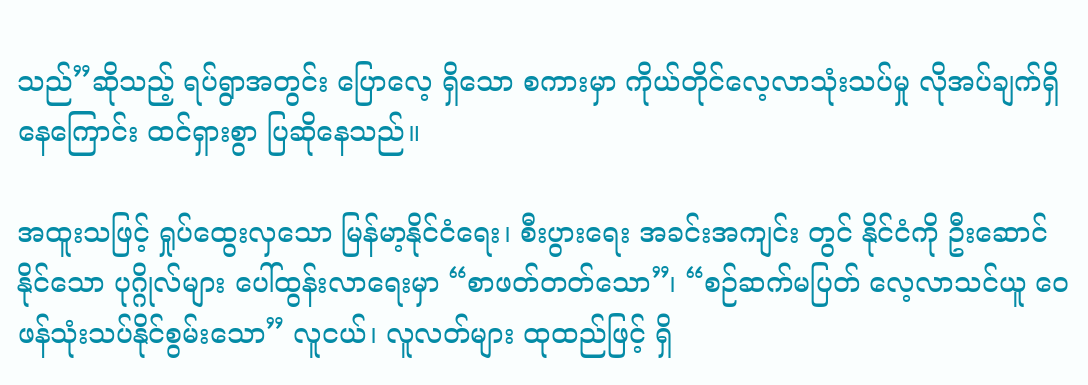သည်”ဆိုသည့် ရပ်ရွာအတွင်း ပြောလေ့ ရှိသော စကားမှာ ကိုယ်တိုင်လေ့လာသုံးသပ်မှု လိုအပ်ချက်ရှိနေကြောင်း ထင်ရှားစွာ ပြဆိုနေသည်။

အထူးသဖြင့် ရှုပ်ထွေးလှသော မြန်မာ့နိုင်ငံရေး၊ စီးပွားရေး အခင်းအကျင်း တွင် နိုင်ငံကို ဦးဆောင်နိုင်သော ပုဂ္ဂိုလ်များ ပေါ်ထွန်းလာရေးမှာ “စာဖတ်တတ်သော”၊ “စဉ်ဆက်မပြတ် လေ့လာသင်ယူ ဝေဖန်သုံးသပ်နိုင်စွမ်းသော” လူငယ်၊ လူလတ်များ ထုထည်ဖြင့် ရှိ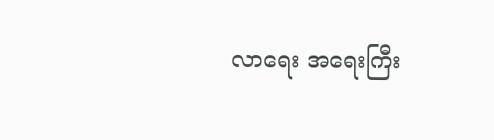လာရေး အရေးကြီး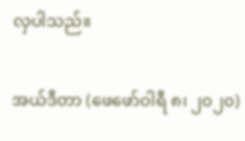လှပါသည်။

အယ်ဒီတာ (ဖေဖော်ဝါရီ ၈၊ ၂၀၂၀)